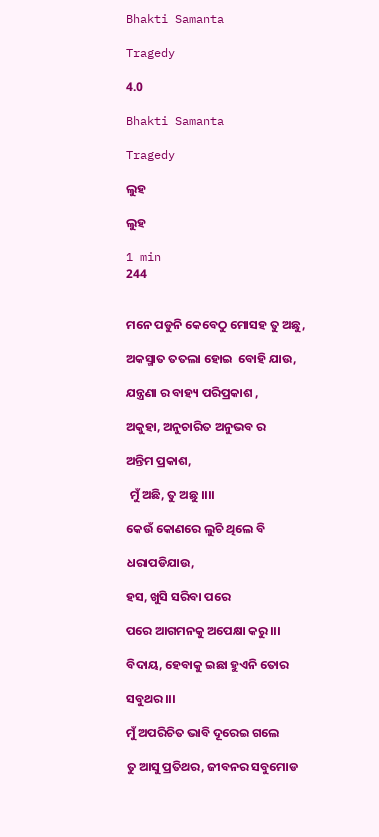Bhakti Samanta

Tragedy

4.0

Bhakti Samanta

Tragedy

ଲୁହ

ଲୁହ

1 min
244


ମନେ ପଡୁନି କେବେଠୁ ମୋସହ ତୁ ଅଛୁ,

ଅକସ୍ମାତ ତତଲା ହୋଇ  ବୋହି ଯାଉ,

ଯନ୍ତ୍ରଣା ର ବାହ୍ୟ ପରିପ୍ରକାଶ ,

ଅକୁହା, ଅନୁଚାରିତ ଅନୁଭବ ର

ଅନ୍ତିମ ପ୍ରକାଶ,

 ମୁଁ ଅଛି, ତୁ ଅଛୁ ।।।।

କେଉଁ କୋଣରେ ଲୁଚି ଥିଲେ ବି

ଧରାପଡିଯାଉ,

ହସ, ଖୁସି ସରିବା ପରେ

ପରେ ଆଗମନକୁ ଅପେକ୍ଷା କରୁ।।।

ବିଦାୟ, ହେବାକୁ ଇଛା ହୁଏନି ତୋର

ସବୁଥର।।।

ମୁଁ ଅପରିଚିତ ଭାବି ଦୂରେଇ ଗଲେ

ତୁ ଆସୁ ପ୍ରତିଥର, ଜୀବନର ସବୁମୋଡ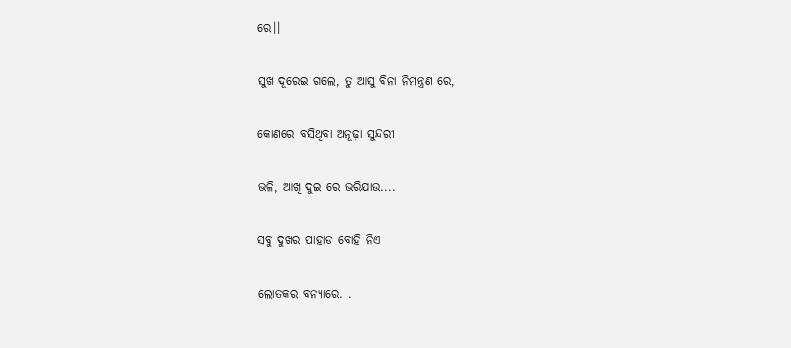ରେ।।

ସୁଖ ଦୂରେଇ ଗଲେ, ତୁ ଆସୁ ବିନା ନିମନ୍ତ୍ରଣ ରେ,

କୋଣରେ ବସିଥିବା ଅନୂଢ଼ା ସୁନ୍ଦରୀ

ଭଳି, ଆଖି ଦୁଇ ରେ ଭରିଯାଉ....

ସବୁ ଦୁଖର ପାହାଡ ବୋହି ନିଏ

ଲୋତକର ବନ୍ୟାରେ. .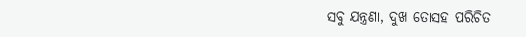ସବୁ ଯନ୍ତ୍ରଣା, ଦୁଖ ତୋସହ ପରିଚିତ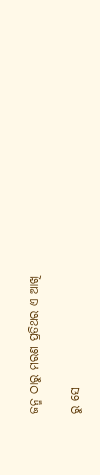ଜନ୍ମ ଠାରୁ ମରଣ ପ୍ରତିଥର ଏ ଆଖି

ରୁ ସେ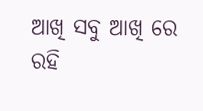ଆଖି ସବୁ ଆଖି ରେ ରହି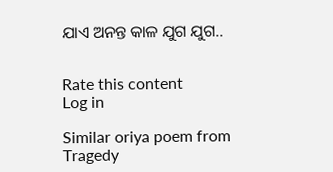ଯାଏ ଅନନ୍ତ କାଳ ଯୁଗ ଯୁଗ..


Rate this content
Log in

Similar oriya poem from Tragedy